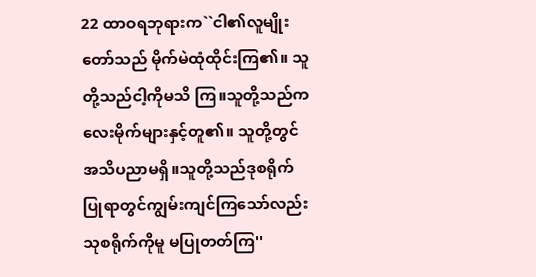22 ထာဝရဘုရားက``ငါ၏လူမျိုးတော်သည် မိုက်မဲထုံထိုင်းကြ၏။ သူတို့သည်ငါ့ကိုမသိ ကြ။သူတို့သည်ကလေးမိုက်များနှင့်တူ၏။ သူတို့တွင်အသိပညာမရှိ။သူတို့သည်ဒုစရိုက်ပြုရာတွင်ကျွမ်းကျင်ကြသော်လည်းသုစရိုက်ကိုမူ မပြုတတ်ကြ''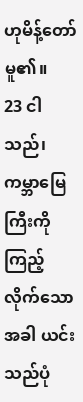ဟုမိန့်တော်မူ၏။
23 ငါသည်၊ကမ္ဘာမြေကြီးကိုကြည့်လိုက်သော အခါ ယင်းသည်ပုံ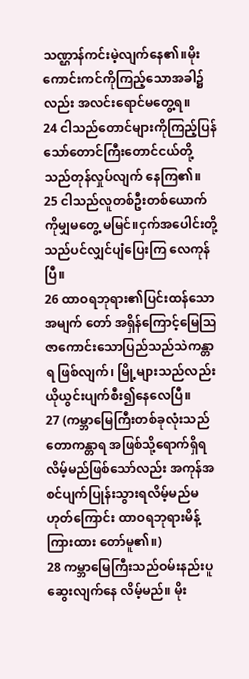သဏ္ဌာန်ကင်းမဲ့လျက်နေ၏။မိုးကောင်းကင်ကိုကြည့်သောအခါ၌လည်း အလင်းရောင်မတွေ့ရ။
24 ငါသည်တောင်များကိုကြည့်ပြန်သော်တောင်ကြီးတောင်ငယ်တို့သည်တုန်လှုပ်လျက် နေကြ၏။
25 ငါသည်လူတစ်ဦးတစ်ယောက်ကိုမျှမတွေ့ မမြင်။ငှက်အပေါင်းတို့သည်ပင်လျှင်ပျံပြေးကြ လေကုန်ပြီ။
26 ထာဝရဘုရား၏ပြင်းထန်သောအမျက် တော် အရှိန်ကြောင့်မြေသြဇာကောင်းသောပြည်သည်သဲကန္တာရ ဖြစ်လျက်၊ မြို့များသည်လည်းယိုယွင်းပျက်စီး၍နေလေပြီ။
27 (ကမ္ဘာမြေကြီးတစ်ခုလုံးသည် တောကန္တာရ အဖြစ်သို့ရောက်ရှိရလိမ့်မည်ဖြစ်သော်လည်း အကုန်အစင်ပျက်ပြုန်းသွားရလိမ့်မည်မ ဟုတ်ကြောင်း ထာဝရဘုရားမိန့်ကြားထား တော်မူ၏။)
28 ကမ္ဘာမြေကြီးသည်ဝမ်းနည်းပူဆွေးလျက်နေ လိမ့်မည်။ မိုး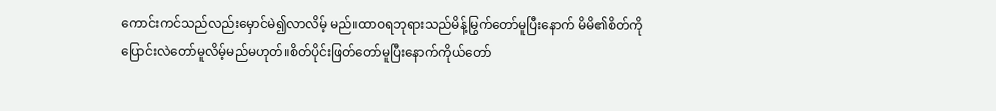ကောင်းကင်သည်လည်းမှောင်မဲ၍လာလိမ့် မည်။ထာဝရဘုရားသည်မိန့်မြွက်တော်မူပြီးနောက် မိမိ၏စိတ်ကိုပြောင်းလဲတော်မူလိမ့်မည်မဟုတ်။စိတ်ပိုင်းဖြတ်တော်မူပြီးနောက်ကိုယ်တော်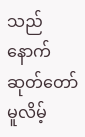သည် နောက်ဆုတ်တော်မူလိမ့်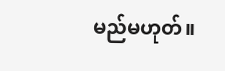မည်မဟုတ်။